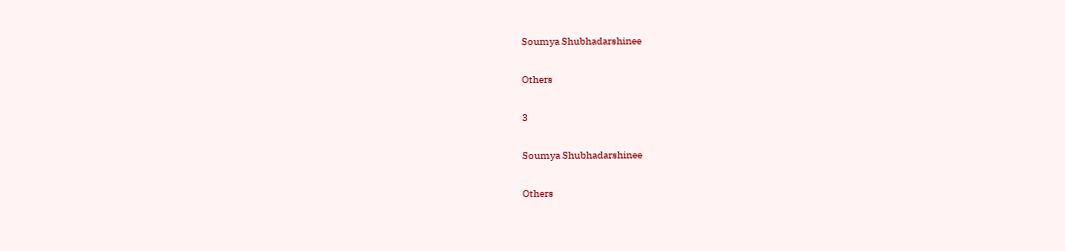Soumya Shubhadarshinee

Others

3

Soumya Shubhadarshinee

Others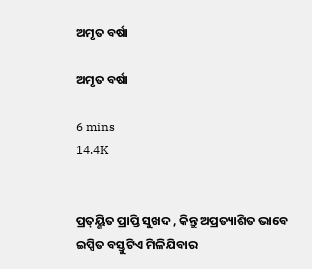ଅମୃତ ବର୍ଷା

ଅମୃତ ବର୍ଷା

6 mins
14.4K


ପ୍ରତ୍ୟ୍ଶିତ ପ୍ରାପ୍ତି ସୁଖଦ , କିନ୍ତୁ ଅପ୍ରତ୍ୟାଶିତ ଭାବେ ଇପ୍ସିତ ବସ୍ତୁଟିଏ ମିଳିଯିବାର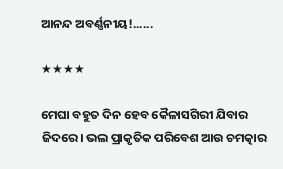ଆନନ୍ଦ ଅବର୍ଣ୍ଣନୀୟ!......

★★★★

ମେଘା ବହୁତ ଦିନ ହେବ କୈଳାସଗିରୀ ଯିବାର ଜିଦରେ। ଭଲ ପ୍ରାକୃତିକ ପରିବେଶ ଆଉ ଚମତ୍କାର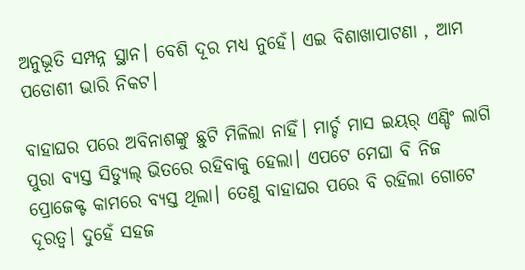ଅନୁଭୂତି ସମ୍ପନ୍ନ ସ୍ଥାନ। ବେଶି ଦୂର ମଧ୍ୟ ନୁହେଁ। ଏଇ ବିଶାଖାପାଟଣା , ଆମ ପଡୋଶୀ ଭାରି ନିକଟ।

ବାହାଘର ପରେ ଅବିନାଶଙ୍କୁ ଛୁଟି ମିଳିଲା ନାହିଁ। ମାର୍ଚ୍ଚ ମାସ ଇୟର୍ ଏଣ୍ଡିଂ ଲାଗି ପୁରା ବ୍ୟସ୍ତ ସିଡ୍ୟୁଲ୍ ଭିତରେ ରହିବାକୁ ହେଲା। ଏପଟେ ମେଘା ବି ନିଜ ପ୍ରୋଜେକ୍ଟ କାମରେ ବ୍ୟସ୍ତ ଥିଲା। ତେଣୁ ବାହାଘର ପରେ ବି ରହିଲା ଗୋଟେ ଦୂରତ୍ୱ। ଦୁହେଁ ସହଜ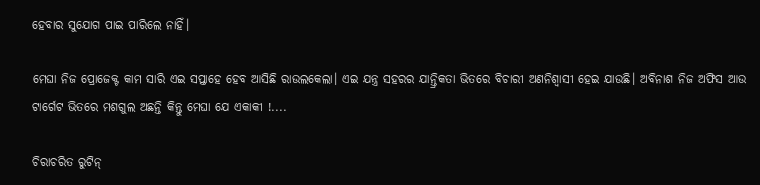ହେବାର ସୁଯୋଗ ପାଇ ପାରିଲେ ନାହିଁ।

ମେଘା ନିଜ ପ୍ରୋଜେକ୍ଟ କାମ ସାରି ଏଇ ସପ୍ତାହେ ହେବ ଆସିଛି ରାଉଲକେଲା। ଏଇ ଯନ୍ତ୍ର ସହରର ଯାନ୍ତ୍ରିକତା ଭିତରେ ବିଚାରୀ ଅଣନିଶ୍ୱାସୀ ହେଇ ଯାଉଛି। ଅବିନାଶ ନିଜ ଅଫିସ ଆଉ ଟାର୍ଗେଟ ଭିତରେ ମଶଗୁଲ ଅଛନ୍ତି କିନ୍ତୁ ମେଘା ଯେ ଏକାକୀ !....

ଚିରାଚରିତ ରୁଟିନ୍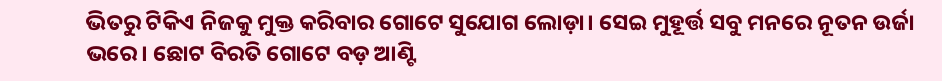ଭିତରୁ ଟିକିଏ ନିଜକୁ ମୁକ୍ତ କରିବାର ଗୋଟେ ସୁଯୋଗ ଲୋଡ଼ା। ସେଇ ମୁହୂର୍ତ୍ତ ସବୁ ମନରେ ନୂତନ ଉର୍ଜା ଭରେ। ଛୋଟ ବିରତି ଗୋଟେ ବଡ଼ ଆଣ୍ଟି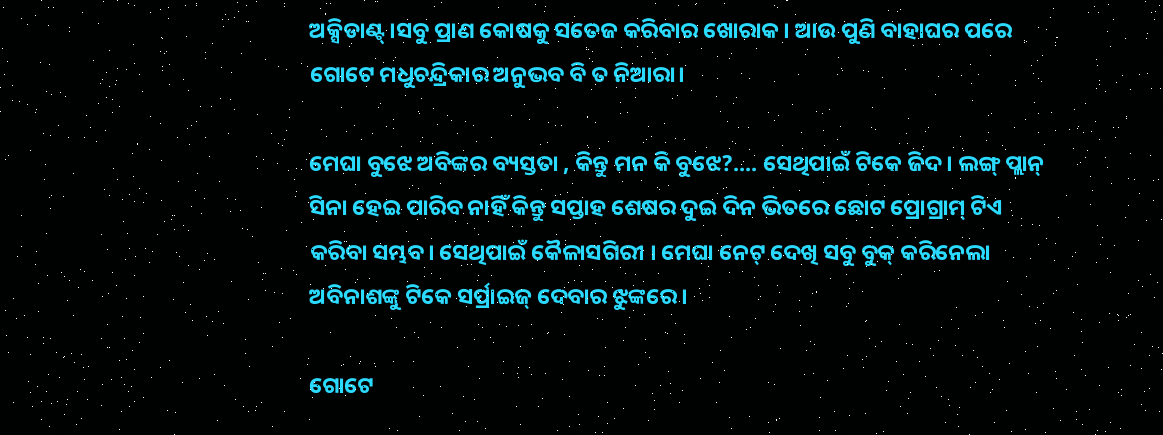ଅକ୍ସିଡାଣ୍ଟ୍।ସବୁ ପ୍ରାଣ କୋଷକୁ ସତେଜ କରିବାର ଖୋରାକ। ଆଉ ପୁଣି ବାହାଘର ପରେ ଗୋଟେ ମଧୁଚନ୍ଦ୍ରିକାର ଅନୁଭବ ବି ତ ନିଆରା।

ମେଘା ବୁଝେ ଅବିଙ୍କର ବ୍ୟସ୍ତତା , କିନ୍ତୁ ମନ କି ବୁଝେ?.... ସେଥିପାଇଁ ଟିକେ ଜିଦ। ଲଙ୍ଗ୍ ପ୍ଲାନ୍ ସିନା ହେଇ ପାରିବ ନାହିଁ କିନ୍ତୁ ସପ୍ତାହ ଶେଷର ଦୁଇ ଦିନ ଭିତରେ ଛୋଟ ପ୍ରୋଗ୍ରାମ୍ ଟିଏ କରିବା ସମ୍ଭବ। ସେଥିପାଇଁ କୈଳାସଗିରୀ । ମେଘା ନେଟ୍ ଦେଖି ସବୁ ବୁକ୍ କରିନେଲା ଅବିନାଶଙ୍କୁ ଟିକେ ସର୍ପ୍ରାଇଜ୍ ଦେବାର ଝୁଙ୍କରେ।

ଗୋଟେ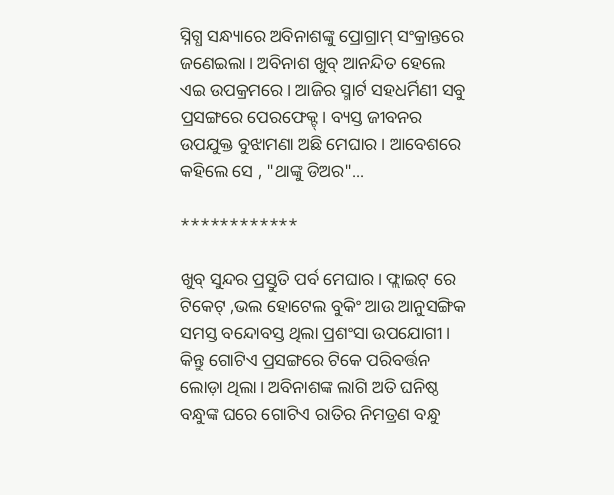ସ୍ନିଗ୍ଧ ସନ୍ଧ୍ୟାରେ ଅବିନାଶଙ୍କୁ ପ୍ରୋଗ୍ରାମ୍ ସଂକ୍ରାନ୍ତରେ ଜଣେଇଲା। ଅବିନାଶ ଖୁବ୍ ଆନନ୍ଦିତ ହେଲେ ଏଇ ଉପକ୍ରମରେ। ଆଜିର ସ୍ମାର୍ଟ ସହଧର୍ମିଣୀ ସବୁ ପ୍ରସଙ୍ଗରେ ପେରଫେକ୍ଟ୍। ବ୍ୟସ୍ତ ଜୀବନର ଉପଯୁକ୍ତ ବୁଝାମଣା ଅଛି ମେଘାର । ଆବେଶରେ କହିଲେ ସେ , "ଥାଙ୍କୁ ଡିଅର"...

************

ଖୁବ୍ ସୁନ୍ଦର ପ୍ରସ୍ତୁତି ପର୍ବ ମେଘାର। ଫ୍ଲାଇଟ୍ ରେ ଟିକେଟ୍ ,ଭଲ ହୋଟେଲ ବୁକିଂ ଆଉ ଆନୁସଙ୍ଗିକ ସମସ୍ତ ବନ୍ଦୋବସ୍ତ ଥିଲା ପ୍ରଶଂସା ଉପଯୋଗୀ। କିନ୍ତୁ ଗୋଟିଏ ପ୍ରସଙ୍ଗରେ ଟିକେ ପରିବର୍ତ୍ତନ ଲୋଡ଼ା ଥିଲା। ଅବିନାଶଙ୍କ ଲାଗି ଅତି ଘନିଷ୍ଠ ବନ୍ଧୁଙ୍କ ଘରେ ଗୋଟିଏ ରାତିର ନିମତ୍ରଣ ବନ୍ଧୁ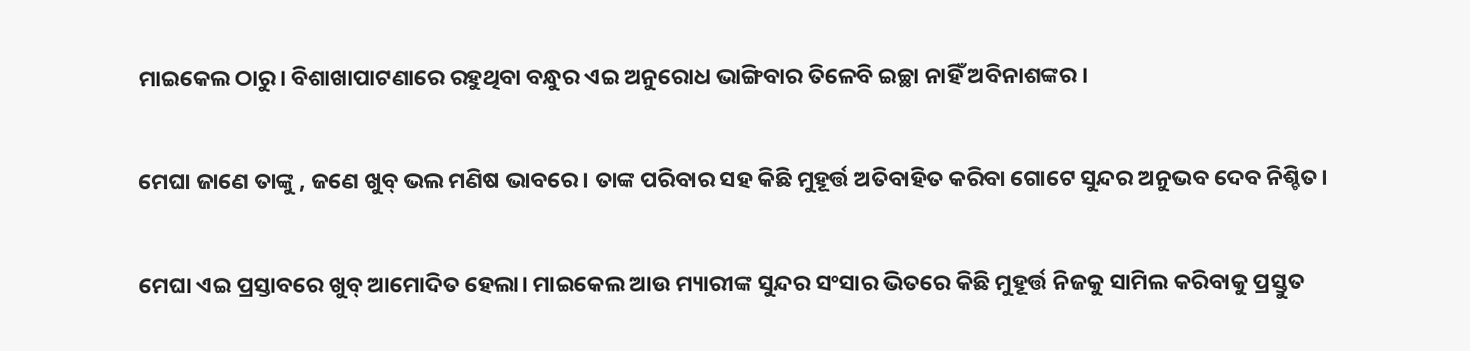ମାଇକେଲ ଠାରୁ। ବିଶାଖାପାଟଣାରେ ରହୁଥିବା ବନ୍ଧୁର ଏଇ ଅନୁରୋଧ ଭାଙ୍ଗିବାର ତିଳେବି ଇଚ୍ଛା ନାହିଁ ଅବିନାଶଙ୍କର ।

ମେଘା ଜାଣେ ତାଙ୍କୁ , ଜଣେ ଖୁବ୍ ଭଲ ମଣିଷ ଭାବରେ। ତାଙ୍କ ପରିବାର ସହ କିଛି ମୁହୂର୍ତ୍ତ ଅତିବାହିତ କରିବା ଗୋଟେ ସୁନ୍ଦର ଅନୁଭବ ଦେବ ନିଶ୍ଚିତ।

ମେଘା ଏଇ ପ୍ରସ୍ତାବରେ ଖୁବ୍ ଆମୋଦିତ ହେଲା। ମାଇକେଲ ଆଉ ମ୍ୟାରୀଙ୍କ ସୁନ୍ଦର ସଂସାର ଭିତରେ କିଛି ମୁହୂର୍ତ୍ତ ନିଜକୁ ସାମିଲ କରିବାକୁ ପ୍ରସ୍ତୁତ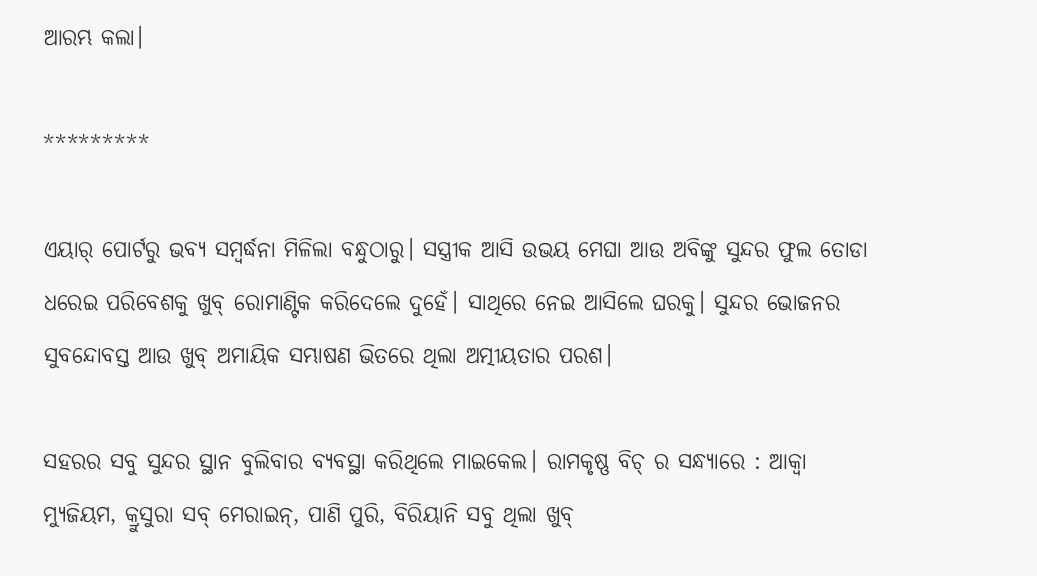ଆରମ୍ଭ କଲା।

*********

ଏୟାର୍ ପୋର୍ଟରୁ ଭବ୍ୟ ସମ୍ବର୍ଦ୍ଧନା ମିଳିଲା ବନ୍ଧୁଠାରୁ। ସସ୍ତ୍ରୀକ ଆସି ଉଭୟ ମେଘା ଆଉ ଅବିଙ୍କୁ ସୁନ୍ଦର ଫୁଲ ତୋଡା ଧରେଇ ପରିବେଶକୁ ଖୁବ୍ ରୋମାଣ୍ଟିକ କରିଦେଲେ ଦୁହେଁ। ସାଥିରେ ନେଇ ଆସିଲେ ଘରକୁ। ସୁନ୍ଦର ଭୋଜନର ସୁବନ୍ଦୋବସ୍ତ ଆଉ ଖୁବ୍ ଅମାୟିକ ସମ୍ଭାଷଣ ଭିତରେ ଥିଲା ଅତ୍ମୀୟତାର ପରଶ।

ସହରର ସବୁ ସୁନ୍ଦର ସ୍ଥାନ ବୁଲିବାର ବ୍ୟବସ୍ଥା କରିଥିଲେ ମାଇକେଲ। ରାମକୃଷ୍ଣ ବିଚ୍ ର ସନ୍ଧ୍ୟାରେ : ଆକ୍ୱା ମ୍ୟୁଜିୟମ, କ୍ରୁସୁରା ସବ୍ ମେରାଇନ୍, ପାଣି ପୁରି, ବିରିୟାନି ସବୁ ଥିଲା ଖୁବ୍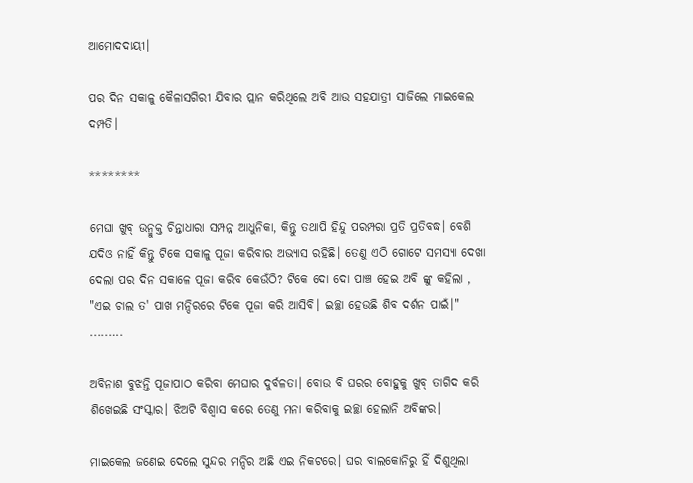ଆମୋଦଦାୟୀ।

ପର ଦିନ ସକାଳୁ କୈଳାସଗିରୀ ଯିବାର ପ୍ଲାନ କରିଥିଲେ ଅବି ଆଉ ସହଯାତ୍ରୀ ସାଜିଲେ ମାଇକେଲ ଦମ୍ପତି।

********

ମେଘା ଖୁବ୍ ଉନ୍ମୁକ୍ତ ଚିନ୍ତାଧାରା ସମ୍ପନ୍ନ ଆଧୁନିକା, କିନ୍ତୁ ତଥାପି ହିନ୍ଦୁ ପରମ୍ପରା ପ୍ରତି ପ୍ରତିବଦ୍ଧ। ବେଶି ଯଦିଓ ନାହିଁ କିନ୍ତୁ ଟିକେ ସକାଳୁ ପୂଜା କରିବାର ଅଭ୍ୟାସ ରହିଛି। ତେଣୁ ଏଠି ଗୋଟେ ସମସ୍ୟା ଦେଖା ଦେଲା ପର ଦିନ ସକାଳେ ପୂଜା କରିବ କେଉଁଠି? ଟିକେ ଦୋ ଦୋ ପାଞ୍ଚ ହେଇ ଅବି ଙ୍କୁ କହିଲା , "ଏଇ ଚାଲ ତ' ପାଖ ମନ୍ଦିରରେ ଟିକେ ପୂଜା କରି ଆସିବି। ଇଚ୍ଛା ହେଉଛି ଶିବ ଦର୍ଶନ ପାଇଁ।" .....….

ଅବିନାଶ ବୁଝନ୍ତି ପୂଜାପାଠ କରିବା ମେଘାର ଦୁର୍ବଳତା। ବୋଉ ବି ଘରର ବୋହୁକୁ ଖୁବ୍ ତାଗିଦ କରି ଶିଖେଇଛି ସଂସ୍କାର। ଝିଅଟି ବିଶ୍ୱାସ କରେ ତେଣୁ ମନା କରିବାକୁ ଇଚ୍ଛା ହେଲାନି ଅବିଙ୍କର।

ମାଇକେଲ ଜଣେଇ ଦେଲେ ସୁନ୍ଦର ମନ୍ଦିର ଅଛି ଏଇ ନିକଟରେ। ଘର ବାଲକୋନିରୁ ହିଁ ଦିଶୁଥିଲା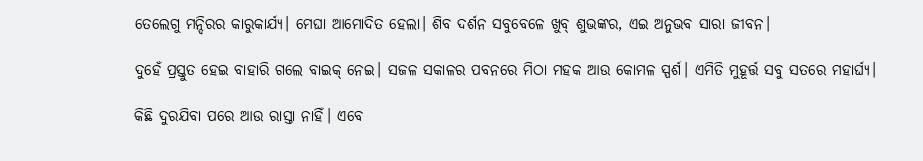ତେଲେଗୁ ମନ୍ଦିରର କାରୁକାର୍ଯ୍ୟ। ମେଘା ଆମୋଦିତ ହେଲା। ଶିବ ଦର୍ଶନ ସବୁବେଳେ ଖୁବ୍ ଶୁଭଙ୍କର, ଏଇ ଅନୁଭବ ସାରା ଜୀବନ।

ଦୁହେଁ ପ୍ରସ୍ତୁତ ହେଇ ବାହାରି ଗଲେ ବାଇକ୍ ନେଇ। ସଜଳ ସକାଳର ପବନରେ ମିଠା ମହକ ଆଉ କୋମଳ ସ୍ପର୍ଶ। ଏମିତି ମୁହୂର୍ତ୍ତ ସବୁ ସତରେ ମହାର୍ଘ୍ୟ।

କିଛି ଦୁରଯିବା ପରେ ଆଉ ରାସ୍ତା ନାହିଁ। ଏବେ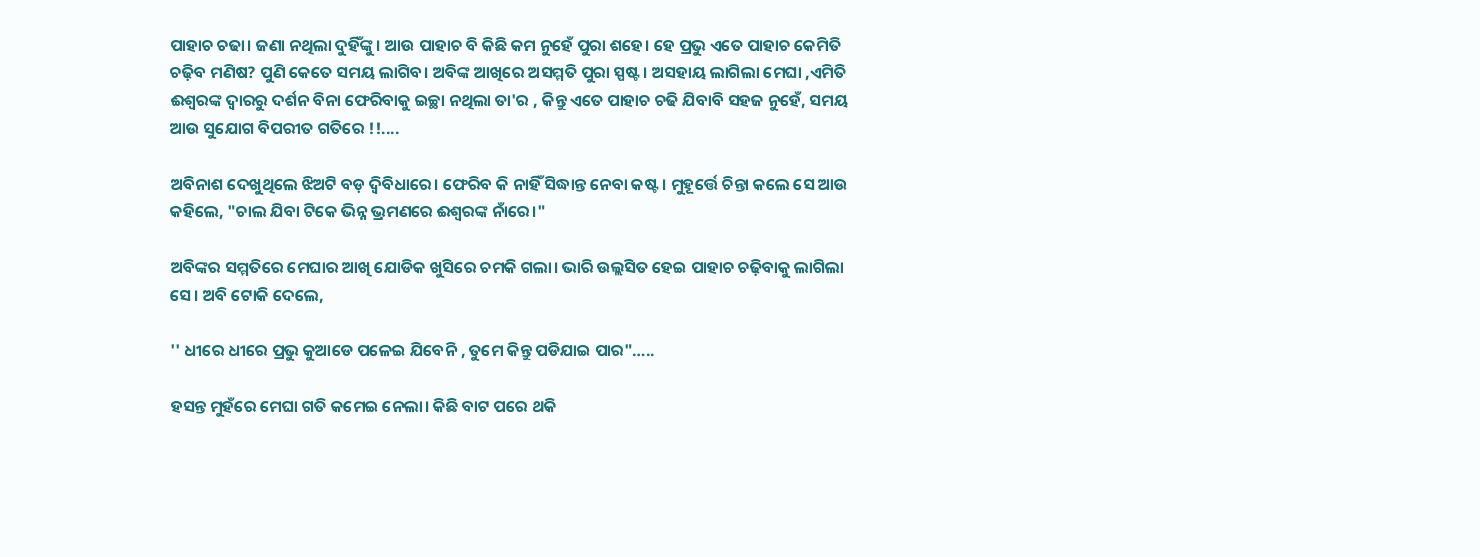ପାହାଚ ଚଢା। ଜଣା ନଥିଲା ଦୁହିଁଙ୍କୁ। ଆଉ ପାହାଚ ବି କିଛି କମ ନୁହେଁ ପୁରା ଶହେ। ହେ ପ୍ରଭୁ ଏତେ ପାହାଚ କେମିତି ଚଢ଼ିବ ମଣିଷ? ପୁଣି କେତେ ସମୟ ଲାଗିବ। ଅବିଙ୍କ ଆଖିରେ ଅସମ୍ମତି ପୁରା ସ୍ପଷ୍ଟ। ଅସହାୟ ଲାଗିଲା ମେଘା ,ଏମିତି ଈଶ୍ୱରଙ୍କ ଦ୍ଵାରରୁ ଦର୍ଶନ ବିନା ଫେରିବାକୁ ଇଚ୍ଛା ନଥିଲା ତା'ର , କିନ୍ତୁ ଏତେ ପାହାଚ ଚଢି ଯିବାବି ସହଜ ନୁହେଁ, ସମୟ ଆଉ ସୁଯୋଗ ବିପରୀତ ଗତିରେ !!....

ଅବିନାଶ ଦେଖୁଥିଲେ ଝିଅଟି ବଡ଼ ଦ୍ଵିବିଧାରେ। ଫେରିବ କି ନାହିଁ ସିଦ୍ଧାନ୍ତ ନେବା କଷ୍ଟ। ମୁହୂର୍ତ୍ତେ ଚିନ୍ତା କଲେ ସେ ଆଉ କହିଲେ, "ଚାଲ ଯିବା ଟିକେ ଭିନ୍ନ ଭ୍ରମଣରେ ଈଶ୍ୱରଙ୍କ ନାଁରେ।"

ଅବିଙ୍କର ସମ୍ମତିରେ ମେଘାର ଆଖି ଯୋଡିକ ଖୁସିରେ ଚମକି ଗଲା। ଭାରି ଉଲ୍ଲସିତ ହେଇ ପାହାଚ ଚଢ଼ିବାକୁ ଲାଗିଲା ସେ। ଅବି ଟୋକି ଦେଲେ,

'' ଧୀରେ ଧୀରେ ପ୍ରଭୁ କୁଆଡେ ପଳେଇ ଯିବେନି , ତୁମେ କିନ୍ତୁ ପଡିଯାଇ ପାର"…..

ହସନ୍ତ ମୁହଁରେ ମେଘା ଗତି କମେଇ ନେଲା। କିଛି ବାଟ ପରେ ଥକି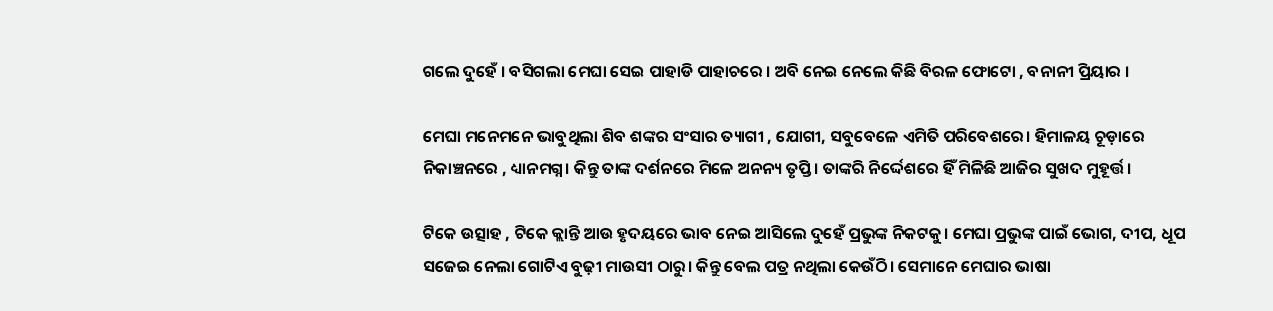ଗଲେ ଦୁହେଁ । ବସିଗଲା ମେଘା ସେଇ ପାହାଡି ପାହାଚରେ । ଅବି ନେଇ ନେଲେ କିଛି ବିରଳ ଫୋଟୋ , ବନାନୀ ପ୍ରିୟାର ।

ମେଘା ମନେମନେ ଭାବୁଥିଲା ଶିବ ଶଙ୍କର ସଂସାର ତ୍ୟାଗୀ , ଯୋଗୀ, ସବୁବେଳେ ଏମିତି ପରିବେଶରେ। ହିମାଳୟ ଚୂଡ଼ାରେ ନିକାଞ୍ଚନରେ , ଧ୍ୟାନମଗ୍ନ। କିନ୍ତୁ ତାଙ୍କ ଦର୍ଶନରେ ମିଳେ ଅନନ୍ୟ ତୃପ୍ତି। ତାଙ୍କରି ନିର୍ଦ୍ଦେଶରେ ହିଁ ମିଳିଛି ଆଜିର ସୁଖଦ ମୁହୂର୍ତ୍ତ।

ଟିକେ ଉତ୍ସାହ , ଟିକେ କ୍ଲାନ୍ତି ଆଉ ହୃଦୟରେ ଭାବ ନେଇ ଆସିଲେ ଦୁହେଁ ପ୍ରଭୁଙ୍କ ନିକଟକୁ। ମେଘା ପ୍ରଭୁଙ୍କ ପାଇଁ ଭୋଗ, ଦୀପ, ଧୂପ ସଜେଇ ନେଲା ଗୋଟିଏ ବୁଢ଼ୀ ମାଉସୀ ଠାରୁ। କିନ୍ତୁ ବେଲ ପତ୍ର ନଥିଲା କେଉଁଠି। ସେମାନେ ମେଘାର ଭାଷା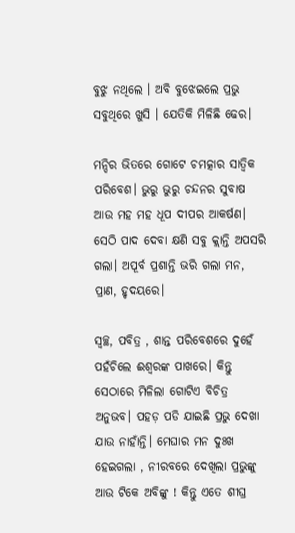ବୁଝୁ ନଥିଲେ । ଅବି ବୁଝେଇଲେ ପ୍ରଭୁ ସବୁଥିରେ ଖୁସି । ଯେତିକି ମିଳିଛି ଢେର।

ମନ୍ଦିର ଭିତରେ ଗୋଟେ ଚମତ୍କାର ସାତ୍ଵିକ ପରିବେଶ। ଭୁରୁ ଭୁରୁ ଚନ୍ଦନର ସୁବାଷ ଆଉ ମହ ମହ ଧୂପ ଦୀପର ଆକର୍ଷଣ। ସେଠି ପାଦ ଦେବା କ୍ଷଣି ସବୁ କ୍ଲାନ୍ତି ଅପସରି ଗଲା। ଅପୂର୍ବ ପ୍ରଶାନ୍ତି ଭରି ଗଲା ମନ, ପ୍ରାଣ, ହୃଦୟରେ।

ସ୍ଵଚ୍ଛ, ପବିତ୍ର , ଶାନ୍ତ ପରିବେଶରେ ଦୁହେଁ ପହଁଚିଲେ ଈଶ୍ୱରଙ୍କ ପାଖରେ। କିନ୍ତୁ ସେଠାରେ ମିଳିଲା ଗୋଟିଏ ବିଚିତ୍ର ଅନୁଭବ। ପହଡ଼ ପଡି ଯାଇଛି ପ୍ରଭୁ ଦେଖା ଯାଉ ନାହାଁନ୍ତି। ମେଘାର ମନ ଦୁଃଖ ହେଇଗଲା , ନୀରବରେ ଦେଖିଲା ପ୍ରଭୁଙ୍କୁ ଆଉ ଟିକେ ଅବିଙ୍କୁ ! କିନ୍ତୁ ଏତେ ଶୀଘ୍ର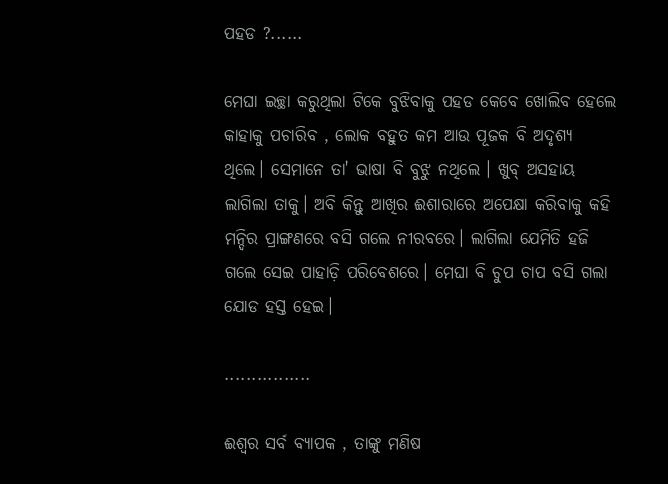ପହଡ ?......

ମେଘା ଇଚ୍ଛା କରୁଥିଲା ଟିକେ ବୁଝିବାକୁ ପହଡ କେବେ ଖୋଲିବ ହେଲେ କାହାକୁ ପଚାରିବ , ଲୋକ ବହୁତ କମ ଆଉ ପୂଜକ ବି ଅଦୃଶ୍ୟ ଥିଲେ। ସେମାନେ ତା' ଭାଷା ବି ବୁଝୁ ନଥିଲେ । ଖୁବ୍ ଅସହାୟ ଲାଗିଲା ତାକୁ। ଅବି କିନ୍ତୁ ଆଖିର ଈଶାରାରେ ଅପେକ୍ଷା କରିବାକୁ କହି ମନ୍ଦିର ପ୍ରାଙ୍ଗଣରେ ବସି ଗଲେ ନୀରବରେ। ଲାଗିଲା ଯେମିତି ହଜି ଗଲେ ସେଇ ପାହାଡ଼ି ପରିବେଶରେ। ମେଘା ବି ଚୁପ ଚାପ ବସି ଗଲା ଯୋଡ ହସ୍ତ ହେଇ।

................

ଈଶ୍ୱର ସର୍ବ ବ୍ୟାପକ , ତାଙ୍କୁ ମଣିଷ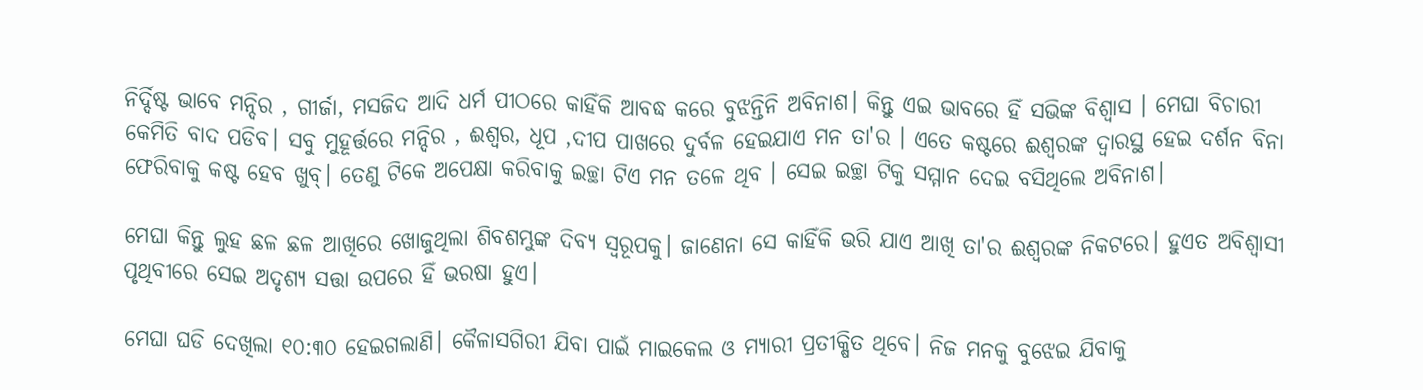ନିର୍ଦ୍ଦିଷ୍ଟ ଭାବେ ମନ୍ଦିର , ଗୀର୍ଜା, ମସଜିଦ ଆଦି ଧର୍ମ ପୀଠରେ କାହିଁକି ଆବଦ୍ଧ କରେ ବୁଝନ୍ତିନି ଅବିନାଶ। କିନ୍ତୁ ଏଇ ଭାବରେ ହିଁ ସଭିଙ୍କ ବିଶ୍ୱାସ । ମେଘା ବିଚାରୀ କେମିତି ବାଦ ପଡିବ। ସବୁ ମୁହୂର୍ତ୍ତରେ ମନ୍ଦିର , ଈଶ୍ୱର, ଧୂପ ,ଦୀପ ପାଖରେ ଦୁର୍ବଳ ହେଇଯାଏ ମନ ତା'ର । ଏତେ କଷ୍ଟରେ ଈଶ୍ୱରଙ୍କ ଦ୍ବାରସ୍ଥ ହେଇ ଦର୍ଶନ ବିନା ଫେରିବାକୁ କଷ୍ଟ ହେବ ଖୁବ୍। ତେଣୁ ଟିକେ ଅପେକ୍ଷା କରିବାକୁ ଇଚ୍ଛା ଟିଏ ମନ ତଳେ ଥିବ । ସେଇ ଇଚ୍ଛା ଟିକୁ ସମ୍ମାନ ଦେଇ ବସିଥିଲେ ଅବିନାଶ।

ମେଘା କିନ୍ତୁ ଲୁହ ଛଳ ଛଳ ଆଖିରେ ଖୋଜୁଥିଲା ଶିବଶମ୍ଭୁଙ୍କ ଦିବ୍ୟ ସ୍ୱରୂପକୁ। ଜାଣେନା ସେ କାହିଁକି ଭରି ଯାଏ ଆଖି ତା'ର ଈଶ୍ୱରଙ୍କ ନିକଟରେ। ହୁଏତ ଅବିଶ୍ୱାସୀ ପୃଥିବୀରେ ସେଇ ଅଦୃଶ୍ୟ ସତ୍ତା ଉପରେ ହିଁ ଭରଷା ହୁଏ।

ମେଘା ଘଡି ଦେଖିଲା ୧୦:୩୦ ହେଇଗଲାଣି। କୈଳାସଗିରୀ ଯିବା ପାଇଁ ମାଇକେଲ ଓ ମ୍ୟାରୀ ପ୍ରତୀକ୍ଷିତ ଥିବେ। ନିଜ ମନକୁ ବୁଝେଇ ଯିବାକୁ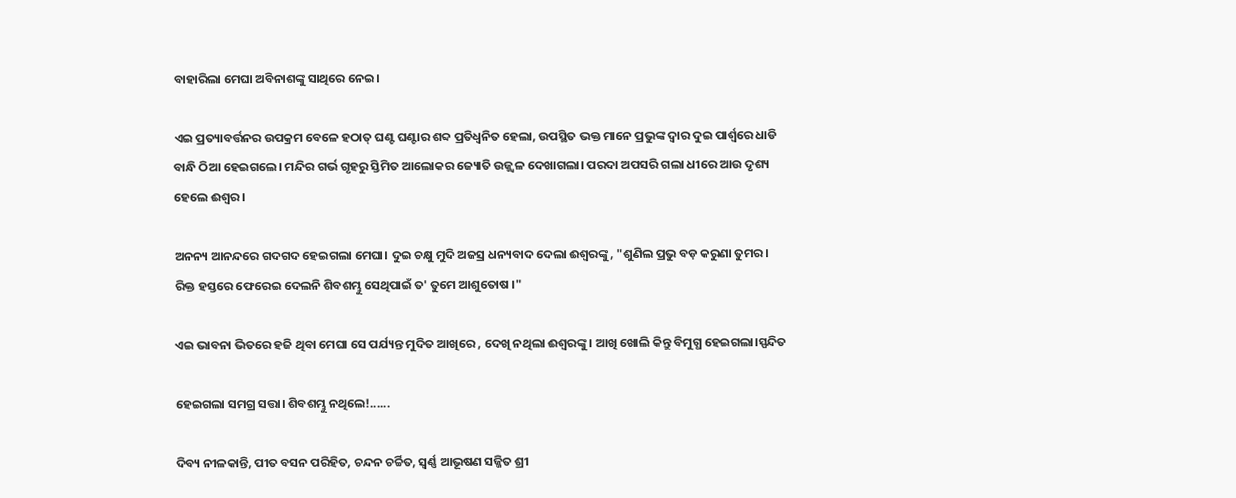ବାହାରିଲା ମେଘା ଅବିନାଶଙ୍କୁ ସାଥିରେ ନେଇ।

ଏଇ ପ୍ରତ୍ୟାବର୍ତ୍ତନର ଉପକ୍ରମ ବେଳେ ହଠାତ୍ ଘଣ୍ଟ ଘଣ୍ଟାର ଶବ୍ଦ ପ୍ରତିଧ୍ବନିତ ହେଲା, ଉପସ୍ଥିତ ଭକ୍ତ ମାନେ ପ୍ରଭୁଙ୍କ ଦ୍ୱାର ଦୁଇ ପାର୍ଶ୍ଵରେ ଧାଡି ବାନ୍ଧି ଠିଆ ହେଇଗଲେ। ମନ୍ଦିର ଗର୍ଭ ଗୃହରୁ ସ୍ତିମିତ ଆଲୋକର ଜ୍ୟୋତି ଉଜ୍ଜ୍ୱଳ ଦେଖାଗଲା। ପରଦା ଅପସରି ଗଲା ଧୀରେ ଆଉ ଦୃଶ୍ୟ ହେଲେ ଈଶ୍ୱର।

ଅନନ୍ୟ ଆନନ୍ଦରେ ଗଦଗଦ ହେଇଗଲା ମେଘା। ଦୁଇ ଚକ୍ଷୁ ମୁଦି ଅଜସ୍ର ଧନ୍ୟବାଦ ଦେଲା ଈଶ୍ୱରଙ୍କୁ, "ଶୁଣିଲ ପ୍ରଭୁ ବଡ଼ କରୁଣା ତୁମର। ରିକ୍ତ ହସ୍ତରେ ଫେରେଇ ଦେଲନି ଶିବଶମ୍ଭୁ ସେଥିପାଇଁ ତ' ତୁମେ ଆଶୁତୋଷ ।"

ଏଇ ଭାବନା ଭିତରେ ହଜି ଥିବା ମେଘା ସେ ପର୍ଯ୍ୟନ୍ତ ମୁଦିତ ଆଖିରେ , ଦେଖି ନଥିଲା ଈଶ୍ୱରଙ୍କୁ। ଆଖି ଖୋଲି କିନ୍ତୁ ବିମୁଗ୍ଧ ହେଇଗଲା।ସ୍ପନ୍ଦିତ

ହେଇଗଲା ସମଗ୍ର ସତ୍ତା। ଶିବଶମ୍ଭୁ ନଥିଲେ!......

ଦିବ୍ୟ ନୀଳକାନ୍ତି, ପୀତ ବସନ ପରିହିତ, ଚନ୍ଦନ ଚର୍ଚ୍ଚିତ, ସ୍ୱର୍ଣ୍ଣ ଆଭୂଷଣ ସଜ୍ଜିତ ଶ୍ରୀ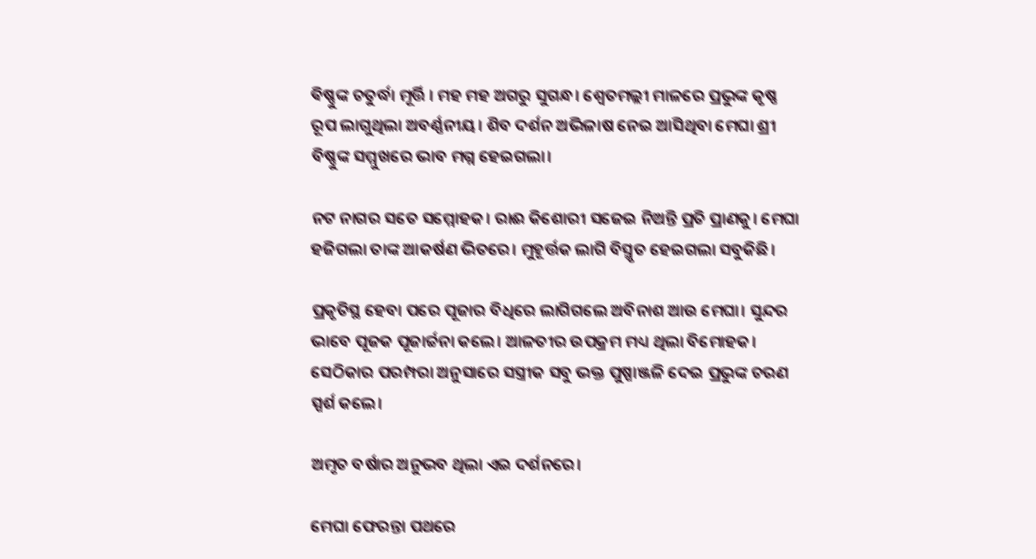ଵିଷ୍ଣୁଙ୍କ ଚତୁର୍ଦ୍ଧା ମୂର୍ତ୍ତି । ମହ ମହ ଅଗରୁ ସୁଗନ୍ଧ। ଶ୍ୱେତମଲ୍ଲୀ ମାଳରେ ପ୍ରଭୁଙ୍କ କୃଷ୍ଣ ରୂପ ଲାଗୁଥିଲା ଅବର୍ଣ୍ଣନୀୟ। ଶିବ ଦର୍ଶନ ଅଭିଳାଷ ନେଇ ଆସିଥିବା ମେଘା ଶ୍ରୀ ବିଷ୍ଣୁଙ୍କ ସମ୍ମୁଖରେ ଭାବ ମଗ୍ନ ହେଇଗଲା।

ନଟ ନାଗର ସତେ ସମ୍ମୋହକ। ରାଈ କିଶୋରୀ ସଜେଇ ନିଅନ୍ତି ପ୍ରତି ପ୍ରାଣକୁ। ମେଘା ହଜିଗଲା ତାଙ୍କ ଆକର୍ଷଣ ଭିତରେ। ମୁହୂର୍ତ୍ତକ ଲାଗି ବିସ୍ମୃତ ହେଇଗଲା ସବୁକିଛି।

ପ୍ରକୃତିସ୍ଥ ହେବା ପରେ ପୂଜାର ବିଧିରେ ଲାଗିଗଲେ ଅବିନାଶ ଆଉ ମେଘା। ସୁନ୍ଦର ଭାବେ ପୂଜକ ପୂଜାର୍ଚ୍ଚନା କଲେ। ଆଳତୀର ଉପକ୍ରମ ମଧ୍ୟ ଥିଲା ବିମୋହକ। ସେଠିକାର ପରମ୍ପରା ଅନୁସାରେ ସସ୍ତ୍ରୀକ ସବୁ ଭକ୍ତ ପୁଷ୍ପାଞ୍ଜଳି ଦେଇ ପ୍ରଭୁଙ୍କ ଚରଣ ସ୍ପର୍ଶ କଲେ।

ଅମୃତ ବର୍ଷାର ଅନୁଭବ ଥିଲା ଏଇ ଦର୍ଶନରେ।

ମେଘା ଫେରନ୍ତା ପଥରେ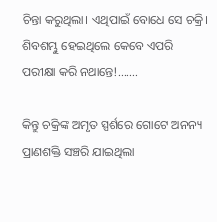ଚିନ୍ତା କରୁଥିଲା। ଏଥିପାଇଁ ବୋଧେ ସେ ଚକ୍ରି। ଶିବଶମ୍ଭୁ ହେଇଥିଲେ କେବେ ଏପରି ପରୀକ୍ଷା କରି ନଥାନ୍ତେ!.......

କିନ୍ତୁ ଚକ୍ରିଙ୍କ ଅମୃତ ସ୍ପର୍ଶରେ ଗୋଟେ ଅନନ୍ୟ ପ୍ରାଣଶକ୍ତି ସଞ୍ଚରି ଯାଇଥିଲା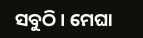ସବୁଠି। ମେଘା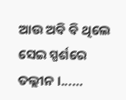ଆଉ ଅବି ବି ଥିଲେ ସେଇ ସ୍ପର୍ଶରେ ତଲ୍ଲୀନ।...…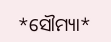*ସୌମ୍ୟା*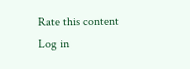Rate this content
Log in